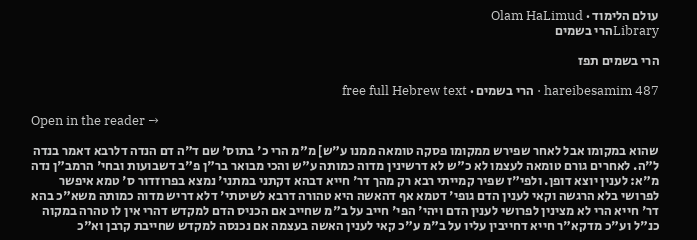עולם הלימוד · Olam HaLimud
Libraryהרי בשמים

הרי בשמים תפז

hareibesamim 487 · הרי בשמים · free full Hebrew text

Open in the reader →

שהוא במקומו אבל לאחר שפירש ממקומו פסקה טומאה ממנו ע"ש] מ"מ הרי כ' בתוס' שם ד"ה דם הנדה דלרבא דאמר בנדה ל"ה. לאחרים גורם טומאה לעצמו לא כ"ש לא דרשינין מדוה כמותה ע"ש והכי מבואר בר"ן פ"ב דשבועות ובחי' הרמב"ן נדה מ"א: לענין יוצא דופן. ולפי"ז שפיר קמייתי רבא רק מהך דר' חייא דבהא דקתני במתני' נמצא בפרוזדור ס' טמא איפשר לפרושי בלא הרגשה וקאי לענין הדם גופי' דטמא אף דהאשה היא טהורה דרבא לשיטתי' דלא דריש מדוה כמותה משא"כ בהא דר' חייא הרי לא מצינין לפרושי לענין הדם ויהי' הפי' חייב על ב"מ שחייב אם הכניס הדם למקדש דהרי אין לו טהרה במקוה כנ"ל וע"כ מדקא"ר חייא דחייבין עליו על ב"מ ע"כ קאי לענין האשה בעצמה אם נכנסה למקדש שחייבת קרבן וא"כ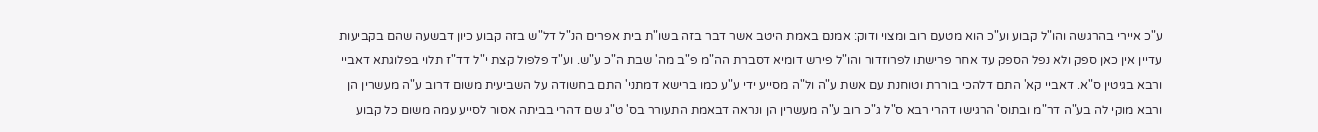ע"כ איירי בהרגשה והו"ל קבוע וע"כ הוא מטעם רוב ומצוי ודוק: אמנם באמת היטב אשר דבר בזה בשו"ת בית אפרים הנ"ל דל"ש בזה קבוע כיון דבשעה שהם בקביעות עדיין אין כאן ספק ולא נפל הספק עד אחר פרישתו לפרוזדור והו"ל פירש דומיא דסברת הה"מ פ"ב מה' שבת ה"כ ע"ש. וע"ד פלפול קצת י"ל דד"ז תלוי בפלוגתא דאביי ורבא בגיטין ס"א. דאביי קא' התם דלהכי בוררת וטוחנת עם אשת ע"ה ול"ה מסייע ידי ע"ע כמו ברישא דמתני' התם בחשודה על השביעית משום דרוב ע"ה מעשרין הן ורבא מוקי לה בע"ה דר"מ ובתוס' הרגישו דהרי רבא ס"ל ג"כ רוב ע"ה מעשרין הן ונראה דבאמת התעורר בס' ט"ג שם דהרי בביתה אסור לסייע עמה משום כל קבוע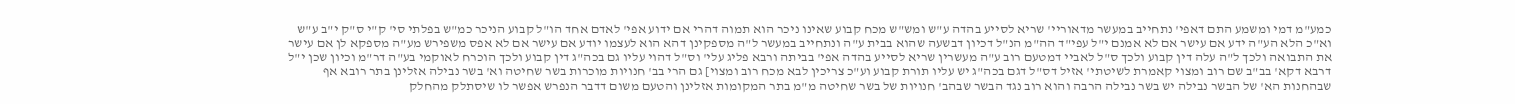כמע"מ דמי ומשמע התם דאפי' נתחייב במעשר מדאוריי' שריא לסייע בהדה ע"ש ומש"ש מכח קבוע שאינו ניכר הוא תמוה דהרי אם ידוע אפי' לאדם אחד הו"ל קבוע הניכר כמ"ש בפלתי סי' ק"י ס"ק י"ב ע"ש וא"כ הלא הע"ה ידע אם עישר אם לא אמנם י"ל עפי"ד הה"מ הנ"ל דכיון דבשעה שהוא בבית ע"ה ונתחייב במעשר ל"ה מספקינן דהא הוא לעצמו יודע אם עישר אם לא אפס משפירש מע"ה מספקא לן אם עישר את התבואה ולכך ל"ה עלה דין קבוע ולכך ס"ל לאביי דמטעם רוב ע"ה מעשרין שריא לסייע בהדה אפי' בביתה ורבא פליג עלי' וס"ל דהוי עליו גם בכה"ג דין קבוע ולכך הוכרח לאוקמי בע"ה דר"מ וכיון שכן י"ל דרבא דקא' בב"ב שם רוב ומצוי קאמרת לשיטתי' אזיל דס"ל דגם בכה"ג יש עליו תורת קבוע וע"כ צריכין לבא מכח רוב ומצוי] גם הרי בב' חנויות מוכרות בשר שחיטה וא' בשר נבילה אזלינן בתר רובא אף שבהחנות הא' של הבשר נבילה יש בשר נבילה הרבה והוא רוב נגד הבשר שבהב' חנויות של בשר שחיטה מ"מ בתר המקומות אזלינן והטעם משום דדבר הנפרש אפשר לו שיסתלק מהחלק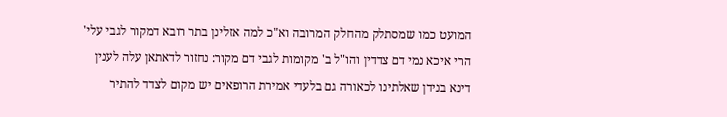המועט כמו שמסתלק מהחלק המרובה וא"כ למה אזלינן בתר רובא דמקור לגבי עלי' הרי איכא נמי דם צדדין והו"ל ב' מקומות לגבי דם מקור: נחזור לדאתאן עלה לענין דינא בנידן שאלתינו לכאורה גם בלעדי אמירת הרופאים יש מקום לצדד להתיר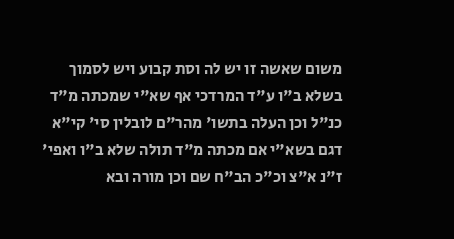משום שאשה זו יש לה וסת קבוע ויש לסמוך בשלא ב"ו ע"ד המרדכי אף שא"י שמכתה מ"ד כנ"ל וכן העלה בתשו' מהר"ם לובלין סי' קי"א דגם בשא"י אם מכתה מ"ד תולה שלא ב"ו ואפי' ז"נ א"צ וכ"כ הב"ח שם וכן מורה ובא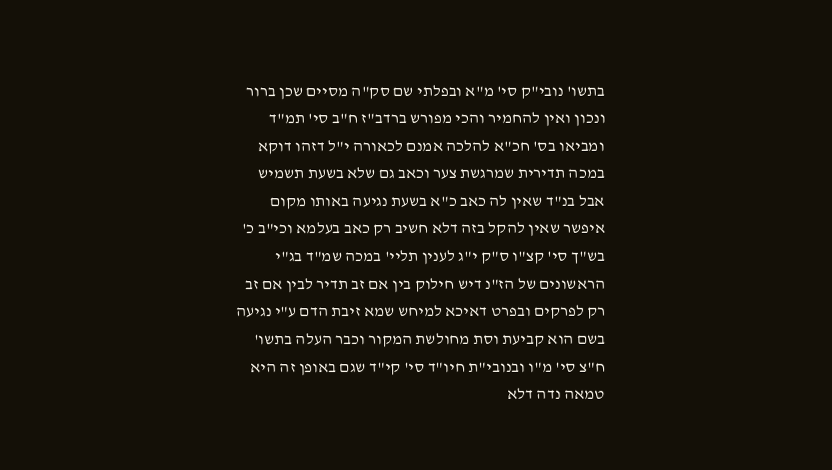בתשו' נובי"ק סי' מ"א ובפלתי שם סק"ה מסיים שכן ברור ונכון ואין להחמיר והכי מפורש ברדב"ז ח"ב סי' תמ"ד ומביאו בס' חכ"א להלכה אמנם לכאורה י"ל דזהו דוקא במכה תדירית שמרגשת צער וכאב גם שלא בשעת תשמיש אבל בנ"ד שאין לה כאב כ"א בשעת נגיעה באותו מקום איפשר שאין להקל בזה דלא חשיב רק כאב בעלמא וכי"ב כ' בש"ך סי' קצ"ו ס"ק י"ג לענין תליי' במכה שמ"ד בג"י הראשונים של הז"נ דיש חילוק בין אם זב תדיר לבין אם זב רק לפרקים ובפרט דאיכא למיחש שמא זיבת הדם ע"י נגיעה בשם הוא קביעת וסת מחולשת המקור וכבר העלה בתשו' ח"צ סי' מ"ו ובנובי"ת חיו"ד סי' קי"ד שגם באופן זה היא טמאה נדה דלא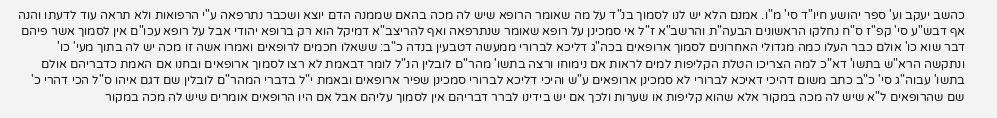כהשב יעקב וע' ספר יהושע חיו"ד סי' מ"ו. אמנם הלא יש לנו לסמוך בנ"ד על מה שאומר הרופא שיש לה מכה בהאם שממנה הדם יוצא ושכבר נתרפאה ע"י הרפואות ולא תראה עוד לדעתו והנה אף דבש"ע סי' קפ"ז ס"ח נחלקו הראשונים הבעה"ת והרשב"א ז"ל אי סמכינן על רופא שאומר שנתרפאה ואף להריצב"א דמיקל הוא רק ברופא יהודי אבל על רופא עכו"ם אין לסמוך אשר פיהם דבר שוא כו' אולם כבר העלו כמה מגדולי האחרונים לסמוך ארופאים בכה"ג דליכא לברורי ממעשה דטבעין בנדה כ"ב: ששאלו חכמים לרופאים ואמרו אשה זו מכה יש לה בתוך מעי' כו' ונתקשה הרא"ש בתשו' דא"כ למה הצריכו הטלת הקליפות למים לראות אם נימוחו ורצה בתשו' מהר"ם לובלין הנ"ל לומר דבאמת לא רצו לסמוך ארופאים ובחנו אם האמת כדבריהם אולם בתשו' עבוה"ג סי' כ"ב כתב משום דהיכי דאיכא לברורי לא סמכינן ארופאים ע"ש והיכי דליכא לברורי סמכינן שפיר ארופאים ובאמת י"ל בדברי המהר"ם לובלין שם דגם איהו ס"ל הכי דהרי כ' שם שהרופאים ל"א שיש לה מכה במקור אלא שהוא קליפות או שערות ולכך אם יש בידינו לברר דבריהם אין לסמוך עליהם אבל אם היו הרופאים אומרים שיש לה מכה במקור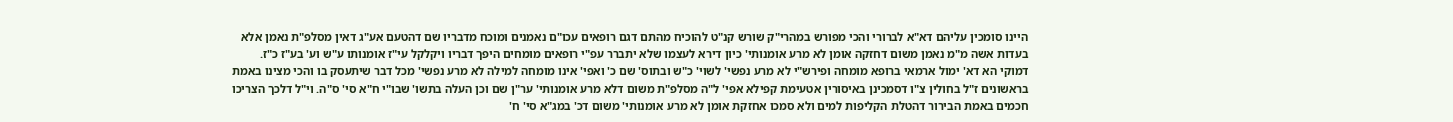היינו סומכין עליהם דא"א לברורי והכי מפורש במהרי"ק שורש קנ"ט להוכיח מהתם דגם רופאים עכו"ם נאמנים ומוכח מדבריו שם דהטעם אע"ג דאין מסלפ"ת נאמן אלא בעדות אשה מ"מ נאמן משום דחזקה אומן לא מרע אומנותי' כיון דירא לעצמו שלא יתברר עפ"י רופאים מומחים היפך דבריו ויקלקל עי"ז אומנותו ע"ש וע' בע"ז כ"ז. דמוקי הא דא' ימול ארמאי ברופא מומחה ופירש"י לא מרע נפשי' לשוי' כ"ש ובתוס' שם כ' ואפי' אינו מומחה למילה לא מרע נפשי' מכל דבר שיתעסק בו והכי מצינו באמת בראשונים ז"ל בחולין צ"ו דסמכינן באיסורין אטעימת קפילא אפי' ל"ה מסלפ"ת משום דלא מרע אומנותי' ער"ן שם וכן העלה בתשו' שבו"י ח"א סי' ס"ה. וי"ל דלכך הצריכו חכמים באמת הבירור דהטלת הקליפות למים ולא סמכו אחזקת אומן לא מרע אומנותי' משום דכ' במג"א סי' ח'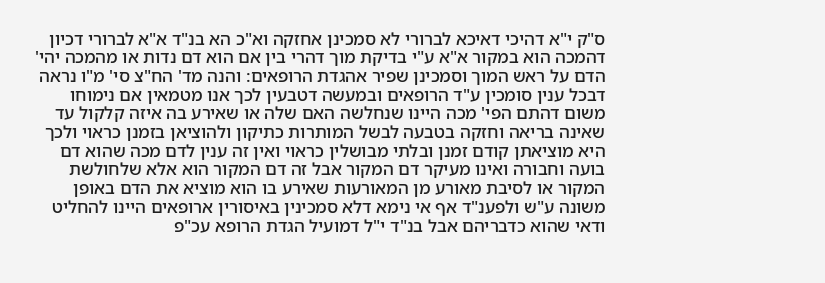ס"ק י"א דהיכי דאיכא לברורי לא סמכינן אחזקה וא"כ הא בנ"ד א"א לברורי דכיון דהמכה הוא במקור א"א ע"י בדיקת מוך דהרי בין אם הוא דם נדות או מהמכה יהי' הדם על ראש המוך וסמכינן שפיר אהגדת הרופאים: והנה מד' הח"צ סי' מ"ו נראה דבכל ענין סומכין ע"ד הרופאים ובמעשה דטבעין לכך אנו מטמאין אם נימוחו משום דהתם הפי' מכה היינו שנחלשה האם שלה או שאירע בה איזה קלקול עד שאינה בריאה וחזקה בטבעה לבשל המותרות כתיקון ולהוציאן בזמנן כראוי ולכך היא מוציאתן קודם זמנן ובלתי מבושלין כראוי ואין זה ענין לדם מכה שהוא דם בועה וחבורה ואינו מעיקר דם המקור אבל זה דם המקור הוא אלא שלחולשת המקור או לסיבת מאורע מן המאורעות שאירע בו הוא מוציא את הדם באופן משונה ע"ש ולפענ"ד אף אי נימא דלא סמכינין באיסורין ארופאים היינו להחליט ודאי שהוא כדבריהם אבל בנ"ד י"ל דמועיל הגדת הרופא עכ"פ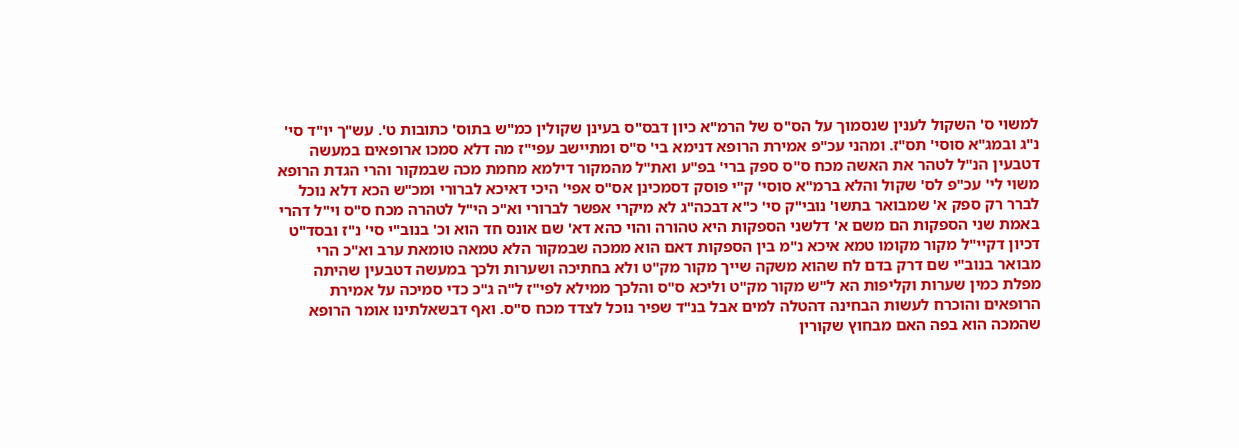למשוי ס' השקול לענין שנסמוך על הס"ס של הרמ"א כיון דבס"ס בעינן שקולין כמ"ש בתוס' כתובות ט'. עש"ך יו"ד סי' נ"ג ובמג"א סוסי' תס"ז. ומהני עכ"פ אמירת הרופא דנימא בי' ס"ס ומתיישב עפי"ז מה דלא סמכו ארופאים במעשה דטבעין הנ"ל לטהר את האשה מכח ס"ס ספק ברי' בפ"ע ואת"ל מהמקור דילמא מחמת מכה שבמקור והרי הגדת הרופא משוי לי' עכ"פ לס' שקול והלא ברמ"א סוסי' ק"י פוסק דסמכינן אס"ס אפי' היכי דאיכא לברורי ומכ"ש הכא דלא נוכל לברר רק ספק א' שמבואר בתשו' נובי"ק סי' כ"א דבכה"ג לא מיקרי אפשר לברורי וא"כ הי"ל לטהרה מכח ס"ס וי"ל דהרי באמת שני הספקות הם משם א' דלשני הספקות היא טהורה והוי כהא דא' שם אונס חד הוא וכ' בנוב"י סי' נ"ז ובסד"ט דכיון דקיי"ל מקור מקומו טמא איכא נ"מ בין הספקות דאם הוא ממכה שבמקור הלא טמאה טומאת ערב וא"כ הרי מבואר בנוב"י שם דרק בדם לח שהוא משקה שייך מקור מק"ט ולא בחתיכה ושערות ולכך במעשה דטבעין שהיתה מפלת כמין שערות וקליפות הא ל"ש מקור מק"ט וליכא ס"ס והלכך ממילא לפי"ז ל"ה ג"כ כדי סמיכה על אמירת הרופאים והוכרח לעשות הבחינה דהטלה למים אבל בנ"ד שפיר נוכל לצדד מכח ס"ס. ואף דבשאלתינו אומר הרופא שהמכה הוא בפה האם מבחוץ שקורין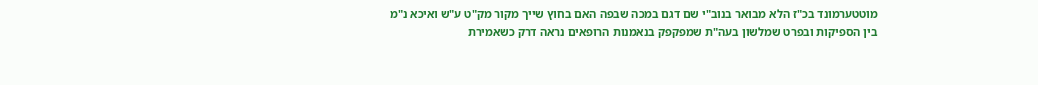מוטטערמונד בכ"ז הלא מבואר בנוב"י שם דגם במכה שבפה האם בחוץ שייך מקור מק"ט ע"ש ואיכא נ"מ בין הספיקות ובפרט שמלשון בעה"ת שמפקפק בנאמנות הרופאים נראה דרק כשאמירת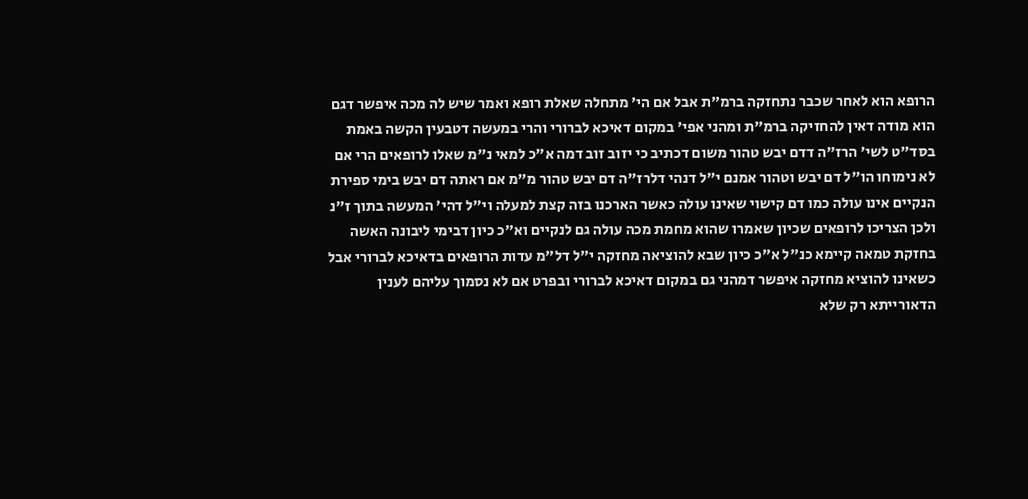הרופא הוא לאחר שכבר נתחזקה ברמ"ת אבל אם הי' מתחלה שאלת רופא ואמר שיש לה מכה איפשר דגם הוא מודה דאין להחזיקה ברמ"ת ומהני אפי' במקום דאיכא לברורי והרי במעשה דטבעין הקשה באמת בסד"ט לשי' הרז"ה דדם יבש טהור משום דכתיב כי יזוב זוב דמה א"כ למאי נ"מ שאלו לרופאים הרי אם לא נימוחו הו"ל דם יבש וטהור אמנם י"ל דנהי דלרז"ה דם יבש טהור מ"מ אם ראתה דם יבש בימי ספירת הנקיים אינו עולה כמו דם קישוי שאינו עולה כאשר הארכנו בזה קצת למעלה וי"ל דהי' המעשה בתוך ז"נ ולכן הצריכו לרופאים שכיון שאמרו שהוא מחמת מכה עולה גם לנקיים וא"כ כיון דבימי ליבונה האשה בחזקת טמאה קיימא כנ"ל א"כ כיון שבא להוציאה מחזקה י"ל דל"מ עדות הרופאים בדאיכא לברורי אבל כשאינו להוציא מחזקה איפשר דמהני גם במקום דאיכא לברורי ובפרט אם לא נסמוך עליהם לענין הדאורייתא רק שלא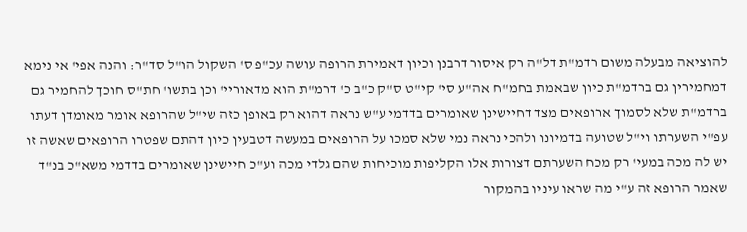להוציאה מבעלה משום רדמ"ת דל"ה רק איסור דרבנן וכיון דאמירת הרופה עושה עכ"פ ס' השקול הו"ל סד"ר: והנה אפי' אי נימא דמחמירין גם ברדמ"ת כיון שבאמת בחמ"ח אה"ע סי' קי"ט ס"ק כ"ב כ' דרמ"ת הוא מדאוריי' וכן בתשו' חת"ס חוכך להחמיר גם ברדמ"ת שלא לסמוך ארופאים מצד דחיישינן שאומרים בדדמי ע"ש נראה דהוא רק באופן כזה שי"ל שהרופא אומר מאומדן דעתו עפ"י השערתו וי"ל שטועה בדמיונו ולהכי נראה נמי שלא סמכו על הרופאים במעשה דטבעין כיון דהתם שפטרו הרופאים שאשה זו יש לה מכה במעי' רק מכח השערתם דצורות אלו הקליפות מוכיחות שהם גלדי מכה וע"כ חיישינן שאומרים בדדמי משא"כ בנ"ד שאמר הרופא זה ע"י מה שראו עיניו בהמקור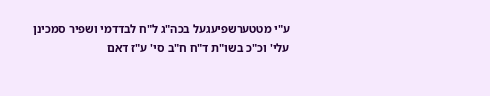ע"י מטטערשפיעגעל בכה"ג ל"ח לבדדמי ושפיר סמכינן עלי' וכ"כ בשו"ת ד"ח ח"ב סי' ע"ז דאם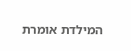המילדת אומרת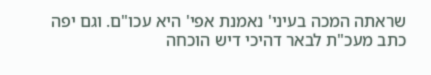שראתה המכה בעיני' נאמנת אפי' היא עכו"ם. וגם יפה כתב מעכ"ת לבאר דהיכי דיש הוכחה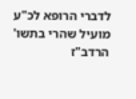לדברי הרופא לכ"ע מועיל שהרי בתשו' הרדב"ז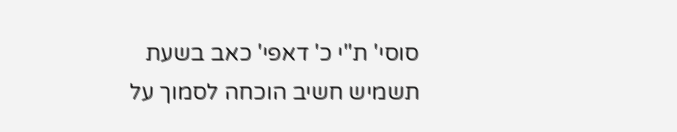סוסי' ת"י כ' דאפי' כאב בשעת תשמיש חשיב הוכחה לסמוך על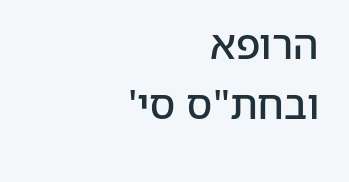הרופא ובחת"ס סי'